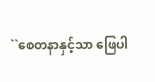``စေတနာနှင့်သာ ဖြေပါ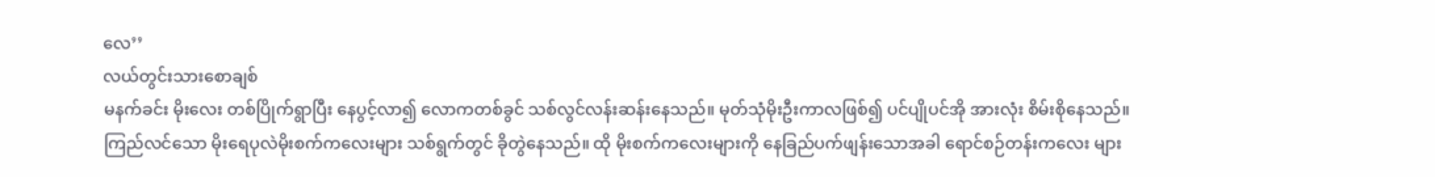လေ’’
လယ်တွင်းသားစောချစ်
မနက်ခင်း မိုးလေး တစ်ပြိုက်ရွာပြီး နေပွင့်လာ၍ လောကတစ်ခွင် သစ်လွင်လန်းဆန်းနေသည်။ မုတ်သုံမိုးဦးကာလဖြစ်၍ ပင်ပျိုပင်အို အားလုံး စိမ်းစိုနေသည်။
ကြည်လင်သော မိုးရေပုလဲမိုးစက်ကလေးများ သစ်ရွက်တွင် ခိုတွဲနေသည်။ ထို မိုးစက်ကလေးများကို နေခြည်ပက်ဖျန်းသောအခါ ရောင်စဉ်တန်းကလေး များ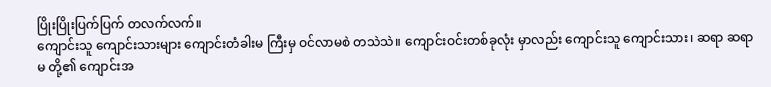ပြိုးပြိုးပြက်ပြက် တလက်လက်။
ကျောင်းသူ ကျောင်းသားများ ကျောင်းတံခါးမ ကြီးမှ ဝင်လာမစဲ တသဲသဲ။ ကျောင်းဝင်းတစ်ခုလုံး မှာလည်း ကျောင်းသူ ကျောင်းသား၊ ဆရာ ဆရာမ တို့၏ ကျောင်းအ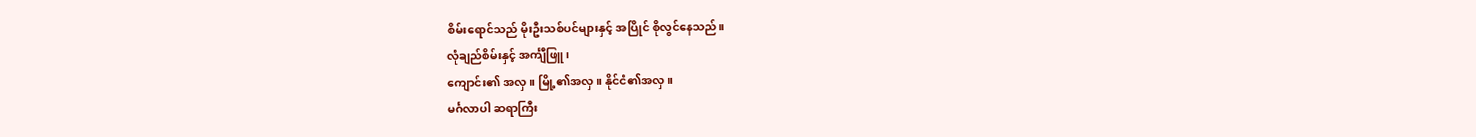စိမ်းရောင်သည် မိုးဦးသစ်ပင်များနှင့် အပြိုင် စိုလွင်နေသည်။
လုံချည်စိမ်းနှင့် အင်္ကျီဖြူ၊
ကျောင်း၏ အလှ။ မြို့၏အလှ။ နိုင်ငံ၏အလှ။
မင်္ဂလာပါ ဆရာကြီး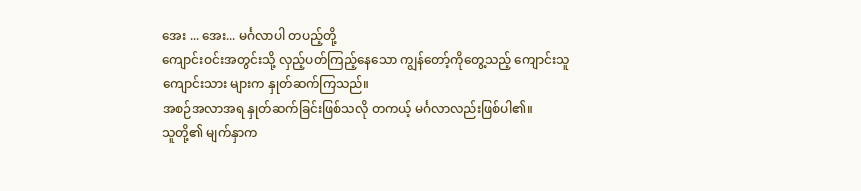အေး ... အေး... မင်္ဂလာပါ တပည့်တို့
ကျောင်းဝင်းအတွင်းသို့ လှည့်ပတ်ကြည့်နေသော ကျွန်တော့်ကိုတွေ့သည့် ကျောင်းသူကျောင်းသား များက နှုတ်ဆက်ကြသည်။
အစဉ်အလာအရ နှုတ်ဆက်ခြင်းဖြစ်သလို တကယ့် မင်္ဂလာလည်းဖြစ်ပါ၏။
သူတို့၏ မျက်နှာက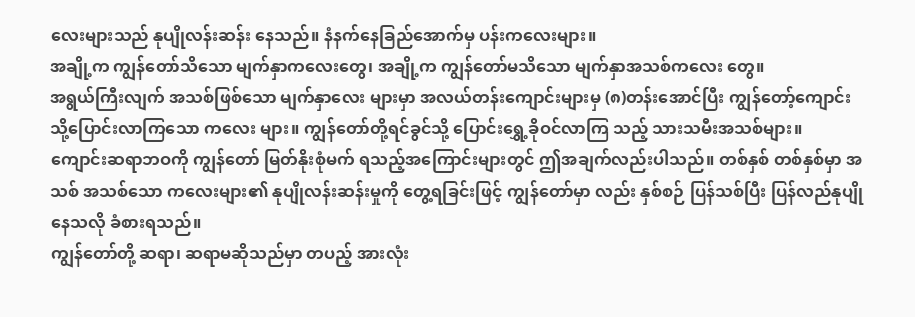လေးများသည် နုပျိုလန်းဆန်း နေသည်။ နံနက်နေခြည်အောက်မှ ပန်းကလေးများ။
အချို့က ကျွန်တော်သိသော မျက်နှာကလေးတွေ၊ အချို့က ကျွန်တော်မသိသော မျက်နှာအသစ်ကလေး တွေ။
အရွယ်ကြီးလျက် အသစ်ဖြစ်သော မျက်နှာလေး များမှာ အလယ်တန်းကျောင်းများမှ (၈)တန်းအောင်ပြီး ကျွန်တော့်ကျောင်းသို့ပြောင်းလာကြသော ကလေး များ။ ကျွန်တော်တို့ရင်ခွင်သို့ ပြောင်းရွှေ့ခိုဝင်လာကြ သည့် သားသမီးအသစ်များ။
ကျောင်းဆရာဘဝကို ကျွန်တော် မြတ်နိုးစုံမက် ရသည့်အကြောင်းများတွင် ဤအချက်လည်းပါသည်။ တစ်နှစ် တစ်နှစ်မှာ အသစ် အသစ်သော ကလေးများ၏ နုပျိုလန်းဆန်းမှုကို တွေ့ရခြင်းဖြင့် ကျွန်တော်မှာ လည်း နှစ်စဉ် ပြန်သစ်ပြီး ပြန်လည်နုပျိုနေသလို ခံစားရသည်။
ကျွန်တော်တို့ ဆရာ၊ ဆရာမဆိုသည်မှာ တပည့် အားလုံး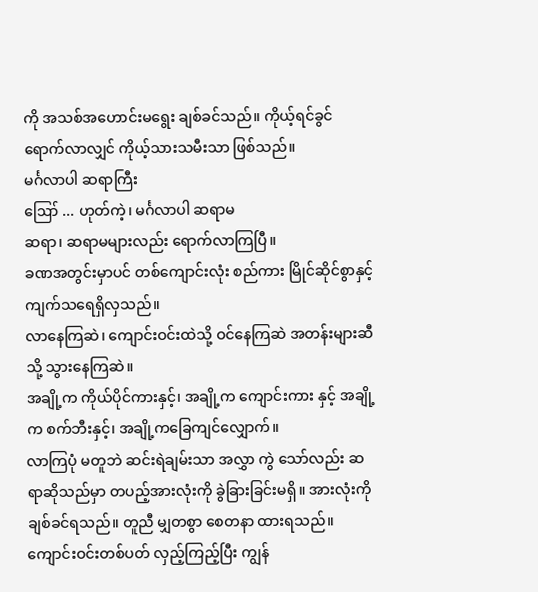ကို အသစ်အဟောင်းမရွေး ချစ်ခင်သည်။ ကိုယ့်ရင်ခွင်ရောက်လာလျှင် ကိုယ့်သားသမီးသာ ဖြစ်သည်။
မင်္ဂလာပါ ဆရာကြီး
ဪ ... ဟုတ်ကဲ့၊ မင်္ဂလာပါ ဆရာမ
ဆရာ၊ ဆရာမများလည်း ရောက်လာကြပြီ။
ခဏအတွင်းမှာပင် တစ်ကျောင်းလုံး စည်ကား မြိုင်ဆိုင်စွာနှင့် ကျက်သရေရှိလှသည်။
လာနေကြဆဲ၊ ကျောင်းဝင်းထဲသို့ ဝင်နေကြဆဲ အတန်းများဆီသို့ သွားနေကြဆဲ။
အချို့က ကိုယ်ပိုင်ကားနှင့်၊ အချို့က ကျောင်းကား နှင့် အချို့က စက်ဘီးနှင့်၊ အချို့ကခြေကျင်လျှောက်။
လာကြပုံ မတူဘဲ ဆင်းရဲချမ်းသာ အလွှာ ကွဲ သော်လည်း ဆရာဆိုသည်မှာ တပည့်အားလုံးကို ခွဲခြားခြင်းမရှိ။ အားလုံးကို ချစ်ခင်ရသည်။ တူညီ မျှတစွာ စေတနာ ထားရသည်။
ကျောင်းဝင်းတစ်ပတ် လှည့်ကြည့်ပြီး ကျွန်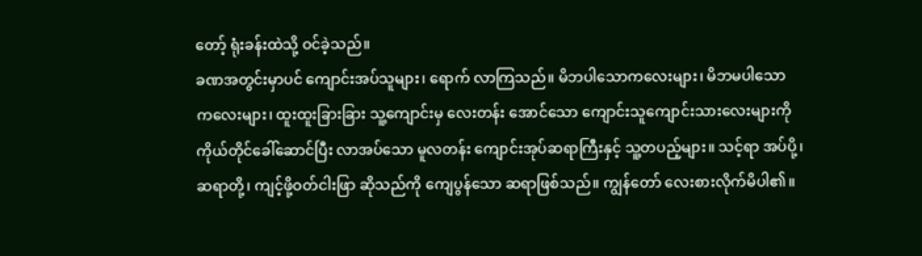တော့် ရုံးခန်းထဲသို့ ဝင်ခဲ့သည်။
ခဏအတွင်းမှာပင် ကျောင်းအပ်သူများ၊ ရောက် လာကြသည်။ မိဘပါသောကလေးများ၊ မိဘမပါသော ကလေးများ၊ ထူးထူးခြားခြား သူ့ကျောင်းမှ လေးတန်း အောင်သော ကျောင်းသူကျောင်းသားလေးများကို ကိုယ်တိုင်ခေါ်ဆောင်ပြီး လာအပ်သော မူလတန်း ကျောင်းအုပ်ဆရာကြီးနှင့် သူ့တပည့်များ။ သင့်ရာ အပ်ပို့၊ ဆရာတို့၊ ကျင့်ဖို့ဝတ်ငါးဖြာ ဆိုသည်ကို ကျေပွန်သော ဆရာဖြစ်သည်။ ကျွန်တော် လေးစားလိုက်မိပါ၏။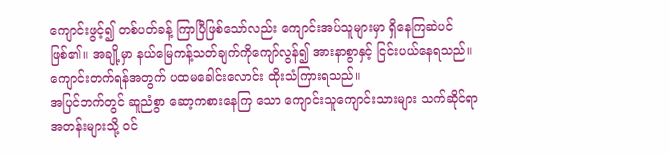ကျောင်းဖွင့်၍ တစ်ပတ်ခန့် ကြာပြီဖြစ်သော်လည်း ကျောင်းအပ်သူများမှာ ရှိနေကြဆဲပင်ဖြစ်၏။ အချို့မှာ နယ်မြေကန့်သတ်ချက်ကိုကျော်လွန်၍ အားနာစွာနှင့် ငြင်းပယ်နေရသည်။
ကျောင်းတက်ရန်အတွက် ပထမခေါင်းလောင်း ထိုးသံကြားရသည်။
အပြင်ဘက်တွင် ဆူညံစွာ ဆော့ကစားနေကြ သော ကျောင်းသူကျောင်းသားများ သက်ဆိုင်ရာ အတန်းများသို့ ဝင်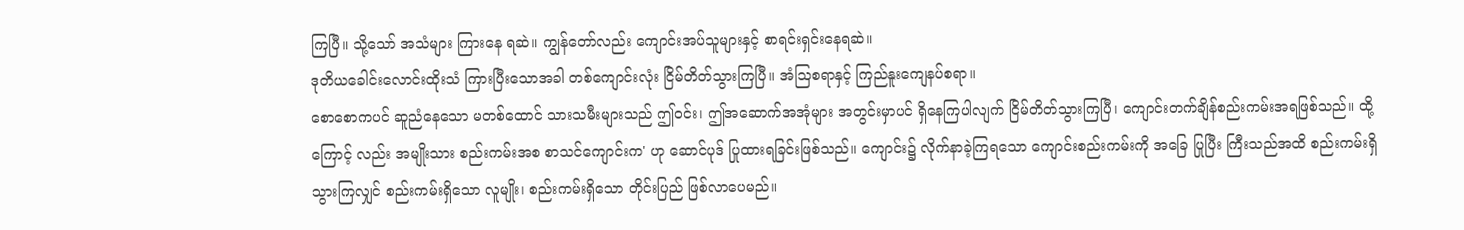ကြပြီ။ သို့သော် အသံများ ကြားနေ ရဆဲ။ ကျွန်တော်လည်း ကျောင်းအပ်သူများနှင့် စာရင်းရှင်းနေရဆဲ။
ဒုတိယခေါင်းလောင်းထိုးသံ ကြားပြီးသောအခါ တစ်ကျောင်းလုံး ငြိမ်တိတ်သွားကြပြီ။ အံဩစရာနှင့် ကြည်နူးကျေနပ်စရာ။
စောစောကပင် ဆူညံနေသော မတစ်ထောင် သားသမီးများသည် ဤဝင်း၊ ဤအဆောက်အအုံများ အတွင်းမှာပင် ရှိနေကြပါလျက် ငြိမ်တိတ်သွားကြပြီ၊ ကျောင်းတက်ချိန်စည်းကမ်းအရဖြစ်သည်။ ထို့ကြောင့် လည်း အမျိုးသား စည်းကမ်းအစ စာသင်ကျောင်းက' ဟု ဆောင်ပုဒ် ပြုထားရခြင်းဖြစ်သည်။ ကျောင်း၌ လိုက်နာခဲ့ကြရသော ကျောင်းစည်းကမ်းကို အခြေ ပြုပြီး ကြီးသည်အထိ စည်းကမ်းရှိသွားကြလျှင် စည်းကမ်းရှိသော လူမျိုး၊ စည်းကမ်းရှိသော တိုင်းပြည် ဖြစ်လာပေမည်။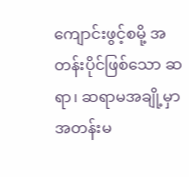ကျောင်းဖွင့်စမို့ အတန်းပိုင်ဖြစ်သော ဆရာ၊ ဆရာမအချို့မှာ အတန်းမ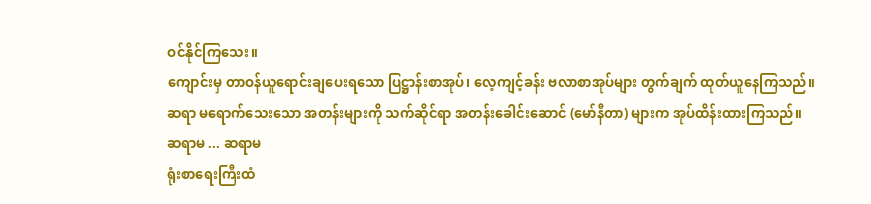ဝင်နိုင်ကြသေး။
ကျောင်းမှ တာဝန်ယူရောင်းချပေးရသော ပြဋ္ဌာန်းစာအုပ်၊ လေ့ကျင့်ခန်း ဗလာစာအုပ်များ တွက်ချက် ထုတ်ယူနေကြသည်။
ဆရာ မရောက်သေးသော အတန်းများကို သက်ဆိုင်ရာ အတန်းခေါင်းဆောင် (မော်နီတာ) များက အုပ်ထိန်းထားကြသည်။
ဆရာမ ... ဆရာမ
ရုံးစာရေးကြီးထံ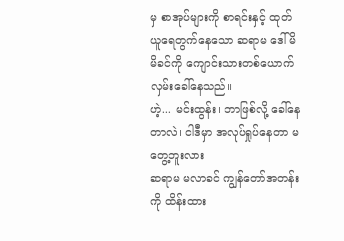မှ စာအုပ်များကို စာရင်းနှင့် ထုတ်ယူရေတွက်နေသော ဆရာမ ဒေါ်မိမိခင်ကို ကျောင်းသားတစ်ယောက် လှမ်းခေါ်နေသည်။
ဟဲ့... မင်းထွန်း၊ ဘာဖြစ်လို့ ခေါ်နေတာလဲ၊ ငါဒီမှာ အလုပ်ရှုပ်နေတာ မတွေ့ဘူးလား
ဆရာမ မလာခင် ကျွန်တော်အတန်းကို ထိန်းထား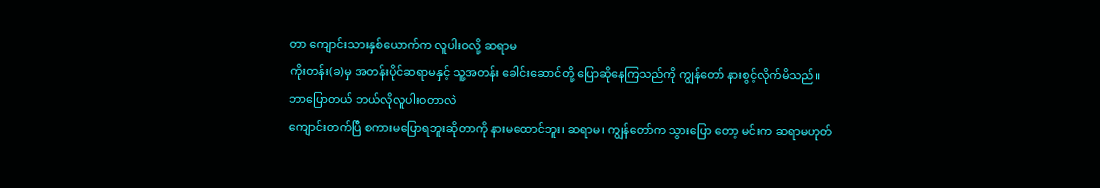တာ ကျောင်းသားနှစ်ယောက်က လူပါးဝလို့ ဆရာမ
ကိုးတန်း(ခ)မှ အတန်းပိုင်ဆရာမနှင့် သူ့အတန်း ခေါင်းဆောင်တို့ ပြောဆိုနေကြသည်ကို ကျွန်တော် နားစွင့်လိုက်မိသည်။
ဘာပြောတယ် ဘယ်လိုလူပါးဝတာလဲ
ကျောင်းတက်ပြီ စကားမပြောရဘူးဆိုတာကို နားမထောင်ဘူး၊ ဆရာမ၊ ကျွန်တော်က သွားပြော တော့ မင်းက ဆရာမဟုတ်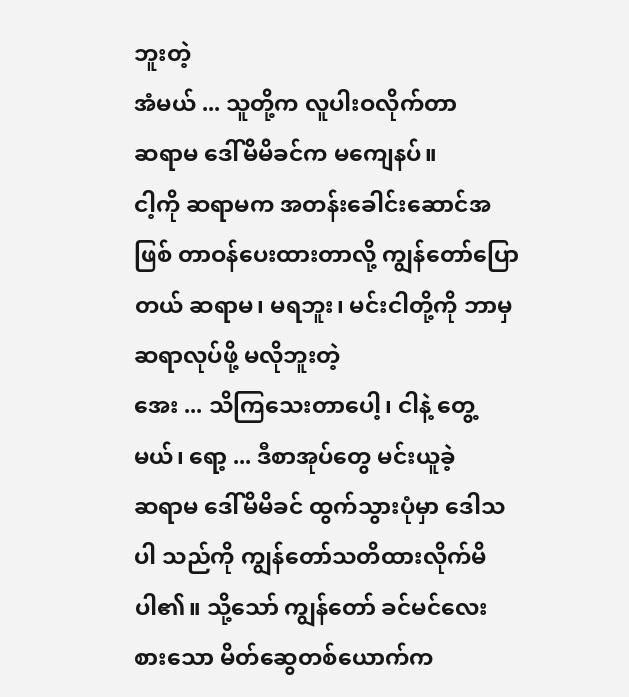ဘူးတဲ့
အံမယ် ... သူတို့က လူပါးဝလိုက်တာ
ဆရာမ ဒေါ်မိမိခင်က မကျေနပ်။
ငါ့ကို ဆရာမက အတန်းခေါင်းဆောင်အဖြစ် တာဝန်ပေးထားတာလို့ ကျွန်တော်ပြောတယ် ဆရာမ၊ မရဘူး၊ မင်းငါတို့ကို ဘာမှ ဆရာလုပ်ဖို့ မလိုဘူးတဲ့
အေး ... သိကြသေးတာပေါ့၊ ငါနဲ့ တွေ့မယ်၊ ရော့ ... ဒီစာအုပ်တွေ မင်းယူခဲ့
ဆရာမ ဒေါ်မိမိခင် ထွက်သွားပုံမှာ ဒေါသပါ သည်ကို ကျွန်တော်သတိထားလိုက်မိပါ၏။ သို့သော် ကျွန်တော် ခင်မင်လေးစားသော မိတ်ဆွေတစ်ယောက်က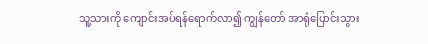သူ့သားကို ကျောင်းအပ်ရန်ရောက်လာ၍ ကျွန်တော် အာရုံပြောင်းသွား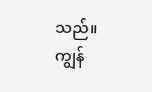သည်။
ကျွန်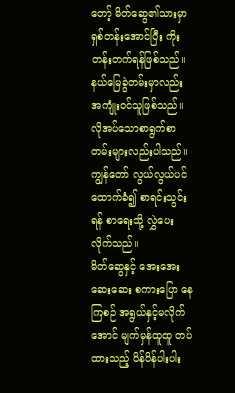တော့် မိတ်ဆွေ၏သားမှာ ရှစ်တန်းအောင်ပြီး ကိုးတန်းတက်ရန်ဖြစ်သည်။ နယ်မြေခွဲတမ်းမှာလည်း အကျုံးဝင်သူဖြစ်သည်။ လိုအပ်သောစာရွက်စာတမ်းများလည်းပါသည်။ ကျွန်တော် လွယ်လွယ်ပင်ထောက်ခံ၍ စာရင်းသွင်းရန် စာရေးသို့ လွှဲပေးလိုက်သည်။
မိတ်ဆွေနှင့် အေးအေးဆေးဆေး စကားပြော နေကြစဉ် အရွယ်နှင့်မလိုက်အောင် မျက်မှန်ထူထူ တပ်ထားသည့် ပိန်ပိန်ပါးပါး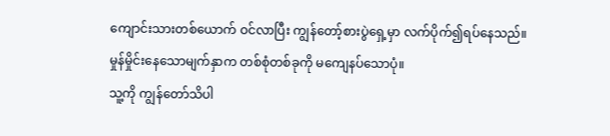ကျောင်းသားတစ်ယောက် ဝင်လာပြီး ကျွန်တော့်စားပွဲရှေ့မှာ လက်ပိုက်၍ရပ်နေသည်။ မှုန်မှိုင်းနေသောမျက်နှာက တစ်စုံတစ်ခုကို မကျေနပ်သောပုံ။
သူ့ကို ကျွန်တော်သိပါ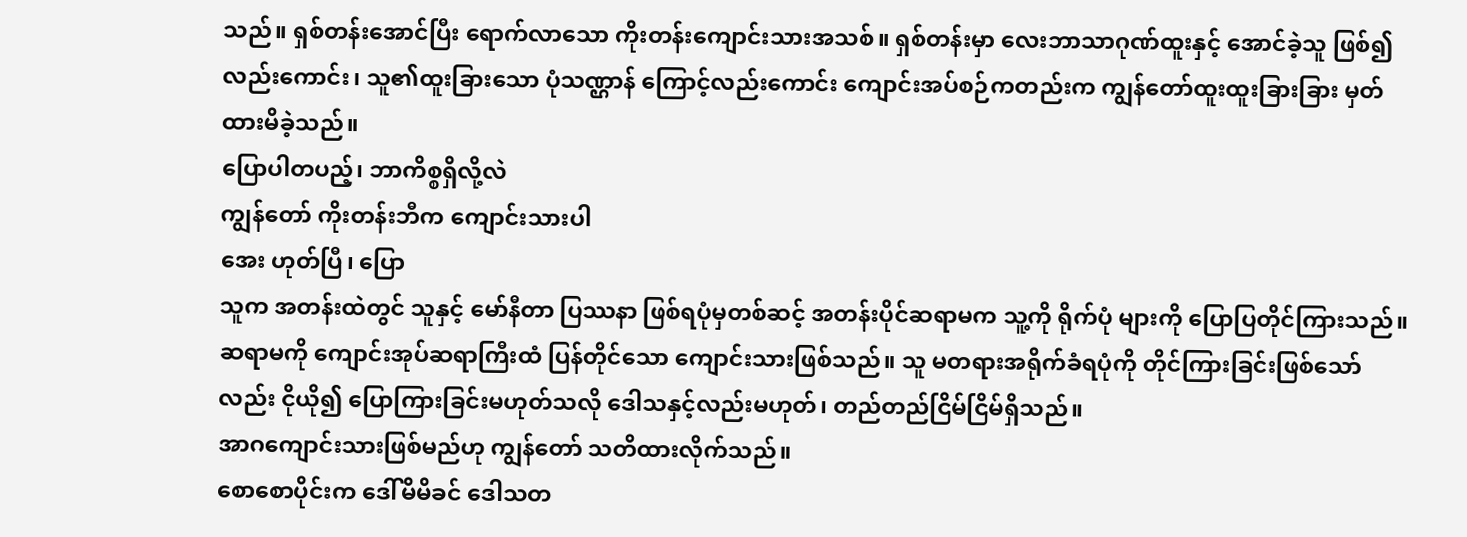သည်။ ရှစ်တန်းအောင်ပြီး ရောက်လာသော ကိုးတန်းကျောင်းသားအသစ်။ ရှစ်တန်းမှာ လေးဘာသာဂုဏ်ထူးနှင့် အောင်ခဲ့သူ ဖြစ်၍လည်းကောင်း၊ သူ၏ထူးခြားသော ပုံသဏ္ဌာန် ကြောင့်လည်းကောင်း ကျောင်းအပ်စဉ်ကတည်းက ကျွန်တော်ထူးထူးခြားခြား မှတ်ထားမိခဲ့သည်။
ပြောပါတပည့်၊ ဘာကိစ္စရှိလို့လဲ
ကျွန်တော် ကိုးတန်းဘီက ကျောင်းသားပါ
အေး ဟုတ်ပြီ၊ ပြော
သူက အတန်းထဲတွင် သူနှင့် မော်နီတာ ပြဿနာ ဖြစ်ရပုံမှတစ်ဆင့် အတန်းပိုင်ဆရာမက သူ့ကို ရိုက်ပုံ များကို ပြောပြတိုင်ကြားသည်။
ဆရာမကို ကျောင်းအုပ်ဆရာကြီးထံ ပြန်တိုင်သော ကျောင်းသားဖြစ်သည်။ သူ မတရားအရိုက်ခံရပုံကို တိုင်ကြားခြင်းဖြစ်သော်လည်း ငိုယို၍ ပြောကြားခြင်းမဟုတ်သလို ဒေါသနှင့်လည်းမဟုတ်၊ တည်တည်ငြိမ်ငြိမ်ရှိသည်။
အာဂကျောင်းသားဖြစ်မည်ဟု ကျွန်တော် သတိထားလိုက်သည်။
စောစောပိုင်းက ဒေါ်မိမိခင် ဒေါသတ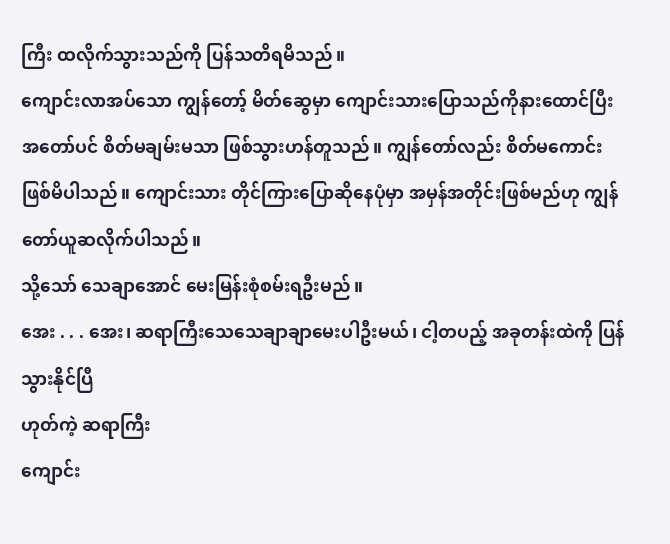ကြီး ထလိုက်သွားသည်ကို ပြန်သတိရမိသည်။
ကျောင်းလာအပ်သော ကျွန်တော့် မိတ်ဆွေမှာ ကျောင်းသားပြောသည်ကိုနားထောင်ပြီး အတော်ပင် စိတ်မချမ်းမသာ ဖြစ်သွားဟန်တူသည်။ ကျွန်တော်လည်း စိတ်မကောင်းဖြစ်မိပါသည်။ ကျောင်းသား တိုင်ကြားပြောဆိုနေပုံမှာ အမှန်အတိုင်းဖြစ်မည်ဟု ကျွန်တော်ယူဆလိုက်ပါသည်။
သို့သော် သေချာအောင် မေးမြန်းစုံစမ်းရဦးမည်။
အေး . . . အေး၊ ဆရာကြီးသေသေချာချာမေးပါဦးမယ်၊ ငါ့တပည့် အခုတန်းထဲကို ပြန်သွားနိုင်ပြီ
ဟုတ်ကဲ့ ဆရာကြီး
ကျောင်း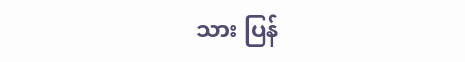သား ပြန်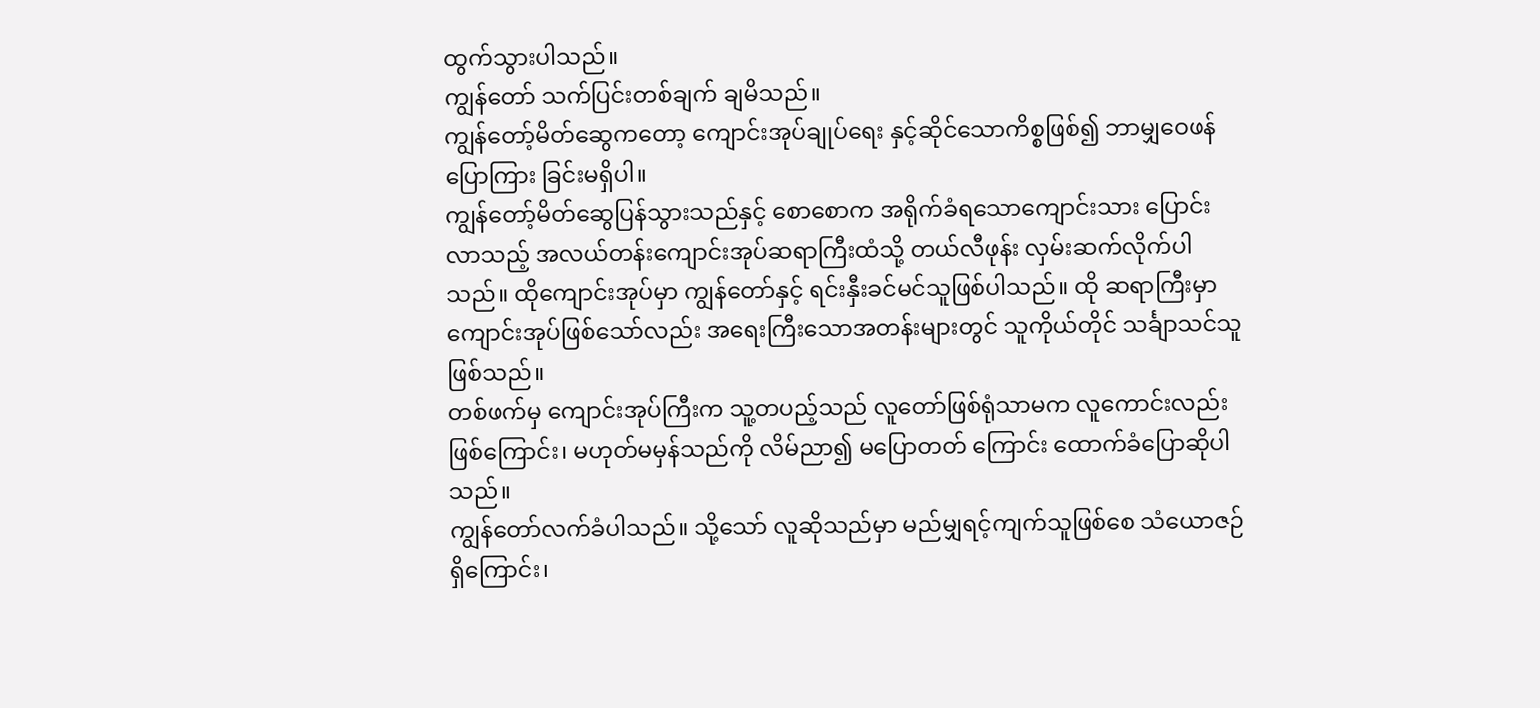ထွက်သွားပါသည်။
ကျွန်တော် သက်ပြင်းတစ်ချက် ချမိသည်။
ကျွန်တော့်မိတ်ဆွေကတော့ ကျောင်းအုပ်ချုပ်ရေး နှင့်ဆိုင်သောကိစ္စဖြစ်၍ ဘာမျှဝေဖန်ပြောကြား ခြင်းမရှိပါ။
ကျွန်တော့်မိတ်ဆွေပြန်သွားသည်နှင့် စောစောက အရိုက်ခံရသောကျောင်းသား ပြောင်းလာသည့် အလယ်တန်းကျောင်းအုပ်ဆရာကြီးထံသို့ တယ်လီဖုန်း လှမ်းဆက်လိုက်ပါသည်။ ထိုကျောင်းအုပ်မှာ ကျွန်တော်နှင့် ရင်းနှီးခင်မင်သူဖြစ်ပါသည်။ ထို ဆရာကြီးမှာ ကျောင်းအုပ်ဖြစ်သော်လည်း အရေးကြီးသောအတန်းများတွင် သူကိုယ်တိုင် သင်္ချာသင်သူ ဖြစ်သည်။
တစ်ဖက်မှ ကျောင်းအုပ်ကြီးက သူ့တပည့်သည် လူတော်ဖြစ်ရုံသာမက လူကောင်းလည်းဖြစ်ကြောင်း၊ မဟုတ်မမှန်သည်ကို လိမ်ညာ၍ မပြောတတ် ကြောင်း ထောက်ခံပြောဆိုပါသည်။
ကျွန်တော်လက်ခံပါသည်။ သို့သော် လူဆိုသည်မှာ မည်မျှရင့်ကျက်သူဖြစ်စေ သံယောဇဉ်ရှိကြောင်း၊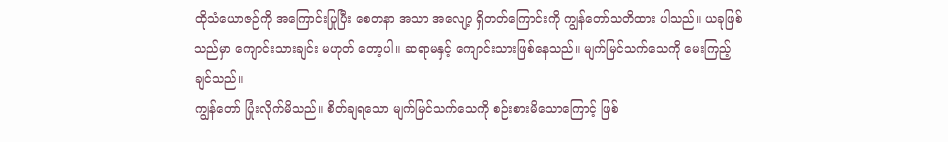ထိုသံယောဇဉ်ကို အကြောင်းပြုပြီး စေတနာ အသာ အလျော့ ရှိတတ်ကြောင်းကို ကျွန်တော်သတိထား ပါသည်။ ယခုဖြစ်သည်မှာ ကျောင်းသားချင်း မဟုတ် တော့ပါ။ ဆရာမနှင့် ကျောင်းသားဖြစ်နေသည်။ မျက်မြင်သက်သေကို မေးကြည့်ချင်သည်။
ကျွန်တော် ပြုံးလိုက်မိသည်။ စိတ်ချရသော မျက်မြင်သက်သေကို စဉ်းစားမိသောကြောင့် ဖြစ်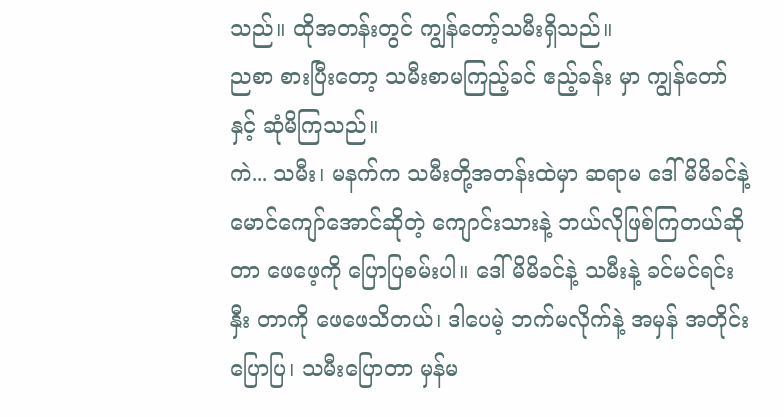သည်။ ထိုအတန်းတွင် ကျွန်တော့်သမီးရှိသည်။
ညစာ စားပြီးတော့ သမီးစာမကြည့်ခင် ဧည့်ခန်း မှာ ကျွန်တော်နှင့် ဆုံမိကြသည်။
ကဲ... သမီး၊ မနက်က သမီးတို့အတန်းထဲမှာ ဆရာမ ဒေါ်မိမိခင်နဲ့ မောင်ကျော်အောင်ဆိုတဲ့ ကျောင်းသားနဲ့ ဘယ်လိုဖြစ်ကြတယ်ဆိုတာ ဖေဖေ့ကို ပြောပြစမ်းပါ။ ဒေါ်မိမိခင်နဲ့ သမီးနဲ့ ခင်မင်ရင်းနှီး တာကို ဖေဖေသိတယ်၊ ဒါပေမဲ့ ဘက်မလိုက်နဲ့ အမှန် အတိုင်းပြောပြ၊ သမီးပြောတာ မှန်မ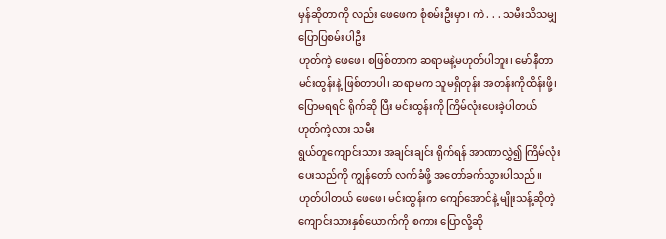မှန်ဆိုတာကို လည်း ဖေဖေက စုံစမ်းဦးမှာ၊ ကဲ . . . သမီးသိသမျှ ပြောပြစမ်းပါဦး
ဟုတ်ကဲ့ ဖေဖေ၊ စဖြစ်တာက ဆရာမနဲ့မဟုတ်ပါဘူး၊ မော်နီတာ မင်းထွန်းနဲ့ ဖြစ်တာပါ၊ ဆရာမက သူမရှိတုန်း အတန်းကိုထိန်းဖို့၊ ပြောမရရင် ရိုက်ဆို ပြီး မင်းထွန်းကို ကြိမ်လုံးပေးခဲ့ပါတယ်
ဟုတ်ကဲ့လား သမီး
ရွယ်တူကျောင်းသား အချင်းချင်း ရိုက်ရန် အာဏာလွှဲ၍ ကြိမ်လုံးပေးသည်ကို ကျွန်တော် လက်ခံဖို့ အတော်ခက်သွားပါသည်။
ဟုတ်ပါတယ် ဖေဖေ၊ မင်းထွန်းက ကျော်အောင်နဲ့ မျိုးသန့်ဆိုတဲ့ ကျောင်းသားနှစ်ယောက်ကို စကား ပြောလို့ဆို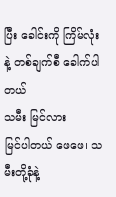ပြီး ခေါင်းကို ကြိမ်လုံးနဲ့ တစ်ချက်စီ ခေါက်ပါတယ်
သမီး မြင်လား
မြင်ပါတယ် ဖေဖေ၊ သမီးတို့ခုံနဲ့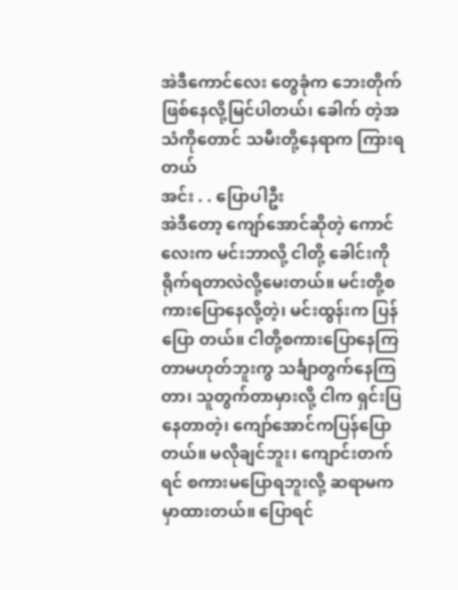အဲဒီကောင်လေး တွေခုံက ဘေးတိုက်ဖြစ်နေလို့မြင်ပါတယ်၊ ခေါက် တဲ့အသံကိုတောင် သမီးတို့နေရာက ကြားရတယ်
အင်း . . ပြောပါဦး
အဲဒီတော့ ကျော်အောင်ဆိုတဲ့ ကောင်လေးက မင်းဘာလို့ ငါတို့ ခေါင်းကိုရိုက်ရတာလဲလို့မေးတယ်။ မင်းတို့စကားပြောနေလို့တဲ့၊ မင်းထွန်းက ပြန်ပြော တယ်။ ငါတို့စကားပြောနေကြတာမဟုတ်ဘူးကွ သင်္ချာတွက်နေကြတာ၊ သူတွက်တာမှားလို့ ငါက ရှင်းပြနေတာတဲ့၊ ကျော်အောင်ကပြန်ပြောတယ်။ မလိုချင်ဘူး၊ ကျောင်းတက်ရင် စကားမပြောရဘူးလို့ ဆရာမက မှာထားတယ်။ ပြောရင်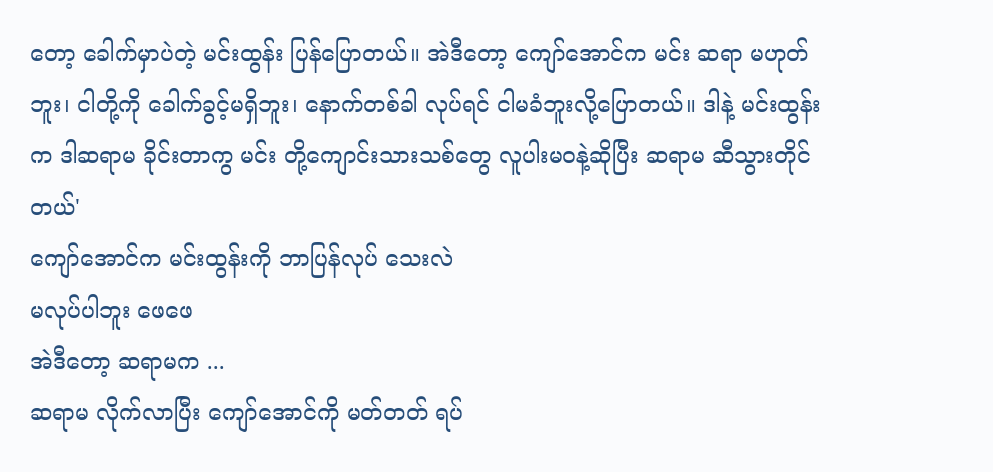တော့ ခေါက်မှာပဲတဲ့ မင်းထွန်း ပြန်ပြောတယ်။ အဲဒီတော့ ကျော်အောင်က မင်း ဆရာ မဟုတ်ဘူး၊ ငါတို့ကို ခေါက်ခွင့်မရှိဘူး၊ နောက်တစ်ခါ လုပ်ရင် ငါမခံဘူးလို့ပြောတယ်။ ဒါနဲ့ မင်းထွန်းက ဒါဆရာမ ခိုင်းတာကွ မင်း တို့ကျောင်းသားသစ်တွေ လူပါးမဝနဲ့ဆိုပြီး ဆရာမ ဆီသွားတိုင်တယ်'
ကျော်အောင်က မင်းထွန်းကို ဘာပြန်လုပ် သေးလဲ
မလုပ်ပါဘူး ဖေဖေ
အဲဒီတော့ ဆရာမက ...
ဆရာမ လိုက်လာပြီး ကျော်အောင်ကို မတ်တတ် ရပ်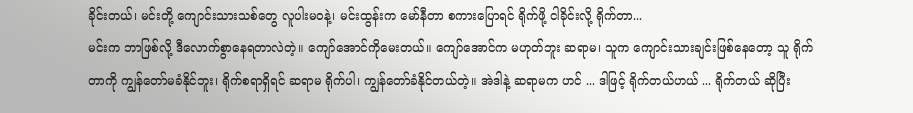ခိုင်းတယ်၊ မင်းတို့ ကျောင်းသားသစ်တွေ လူပါးမဝနဲ့၊ မင်းထွန်းက မော်နီတာ စကားပြောရင် ရိုက်ဖို့ ငါခိုင်းလို့ ရိုက်တာ...
မင်းက ဘာဖြစ်လို့ ဒီလောက်စွာနေရတာလဲတဲ့။ ကျော်အောင်ကိုမေးတယ်။ ကျော်အောင်က မဟုတ်ဘူး ဆရာမ၊ သူက ကျောင်းသားချင်းဖြစ်နေတော့ သူ ရိုက်တာကို ကျွန်တော်မခံနိုင်ဘူး၊ ရိုက်စရာရှိရင် ဆရာမ ရိုက်ပါ၊ ကျွန်တော်ခံနိုင်တယ်တဲ့။ အဲဒါနဲ့ ဆရာမက ဟင် ... ဒါဖြင့် ရိုက်တယ်ဟယ် ... ရိုက်တယ် ဆိုပြီး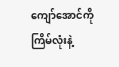ကျော်အောင်ကို ကြိမ်လုံးနဲ့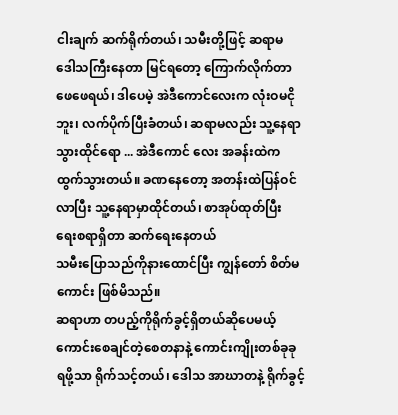ငါးချက် ဆက်ရိုက်တယ်၊ သမီးတို့ဖြင့် ဆရာမ ဒေါသကြီးနေတာ မြင်ရတော့ ကြောက်လိုက်တာ ဖေဖေရယ်၊ ဒါပေမဲ့ အဲဒီကောင်လေးက လုံးဝမငိုဘူး၊ လက်ပိုက်ပြီးခံတယ်၊ ဆရာမလည်း သူ့နေရာသွားထိုင်ရော ... အဲဒီကောင် လေး အခန်းထဲကထွက်သွားတယ်။ ခဏနေတော့ အတန်းထဲပြန်ဝင်လာပြီး သူ့နေရာမှာထိုင်တယ်၊ စာအုပ်ထုတ်ပြီး ရေးစရာရှိတာ ဆက်ရေးနေတယ်
သမီးပြောသည်ကိုနားထောင်ပြီး ကျွန်တော် စိတ်မကောင်း ဖြစ်မိသည်။
ဆရာဟာ တပည့်ကိုရိုက်ခွင့်ရှိတယ်ဆိုပေမယ့် ကောင်းစေချင်တဲ့စေတနာနဲ့ ကောင်းကျိုးတစ်ခုခု ရဖို့သာ ရိုက်သင့်တယ်၊ ဒေါသ အာဃာတနဲ့ ရိုက်ခွင့်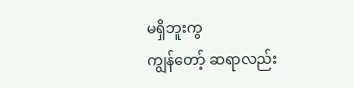မရှိဘူးကွ
ကျွန်တော့် ဆရာလည်း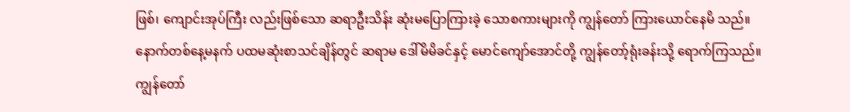ဖြစ်၊ ကျောင်းအုပ်ကြီး လည်းဖြစ်သော ဆရာဦးသိန်း ဆုံးမပြောကြားခဲ့ သောစကားများကို ကျွန်တော် ကြားယောင်နေမိ သည်။
နောက်တစ်နေ့မနက် ပထမဆုံးစာသင်ချိန်တွင် ဆရာမ ဒေါ်မိမိခင်နှင့် မောင်ကျော်အောင်တို့ ကျွန်တော့်ရုံးခန်းသို့ ရောက်ကြသည်။
ကျွန်တော်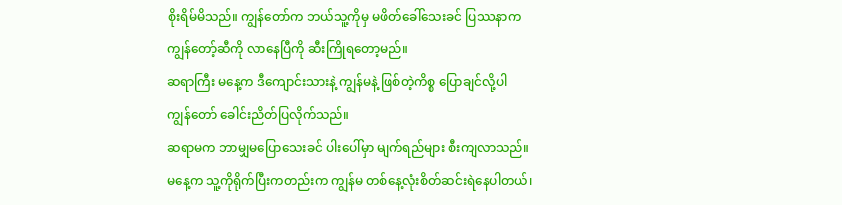စိုးရိမ်မိသည်။ ကျွန်တော်က ဘယ်သူ့ကိုမှ မဖိတ်ခေါ်သေးခင် ပြဿနာက ကျွန်တော့်ဆီကို လာနေပြီကို ဆီးကြိုရတော့မည်။
ဆရာကြီး မနေ့က ဒီကျောင်းသားနဲ့ ကျွန်မနဲ့ ဖြစ်တဲ့ကိစ္စ ပြောချင်လို့ပါ
ကျွန်တော် ခေါင်းညိတ်ပြလိုက်သည်။
ဆရာမက ဘာမျှမပြောသေးခင် ပါးပေါ်မှာ မျက်ရည်များ စီးကျလာသည်။
မနေ့က သူ့ကိုရိုက်ပြီးကတည်းက ကျွန်မ တစ်နေ့လုံးစိတ်ဆင်းရဲနေပါတယ်၊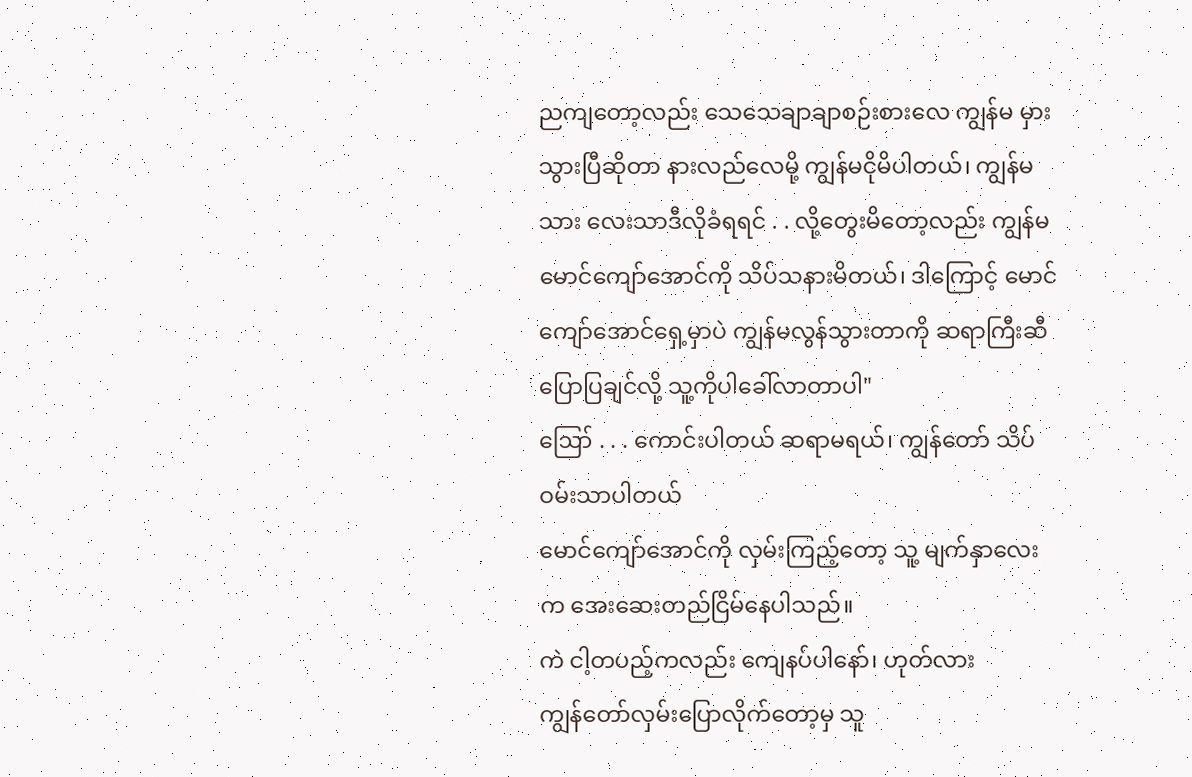ညကျတော့လည်း သေသေချာချာစဉ်းစားလေ ကျွန်မ မှားသွားပြီဆိုတာ နားလည်လေမို့ ကျွန်မငိုမိပါတယ်၊ ကျွန်မသား လေးသာဒီလိုခံရရင် . . လို့တွေးမိတော့လည်း ကျွန်မ မောင်ကျော်အောင်ကို သိပ်သနားမိတယ်၊ ဒါကြောင့် မောင်ကျော်အောင်ရှေ့မှာပဲ ကျွန်မလွန်သွားတာကို ဆရာကြီးဆီပြောပြချင်လို့ သူ့ကိုပါခေါ်လာတာပါ"
ဪ . . . ကောင်းပါတယ် ဆရာမရယ်၊ ကျွန်တော် သိပ်ဝမ်းသာပါတယ်
မောင်ကျော်အောင်ကို လှမ်းကြည့်တော့ သူ့ မျက်နှာလေးက အေးဆေးတည်ငြိမ်နေပါသည်။
ကဲ ငါ့တပည့်ကလည်း ကျေနပ်ပါနော်၊ ဟုတ်လား
ကျွန်တော်လှမ်းပြောလိုက်တော့မှ သူ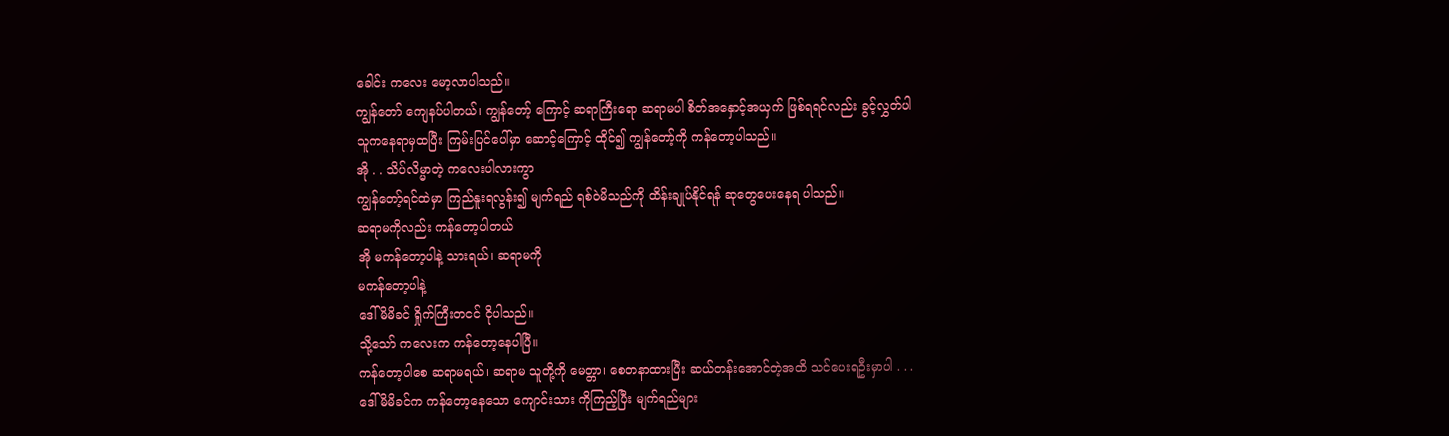ခေါင်း ကလေး မော့လာပါသည်။
ကျွန်တော် ကျေနပ်ပါတယ်၊ ကျွန်တော့် ကြောင့် ဆရာကြီးရော ဆရာမပါ စိတ်အနှောင့်အယှက် ဖြစ်ရရင်လည်း ခွင့်လွှတ်ပါ
သူကနေရာမှထပြီး ကြမ်းပြင်ပေါ်မှာ ဆောင့်ကြောင့် ထိုင်၍ ကျွန်တော့်ကို ကန်တော့ပါသည်။
အို . . သိပ်လိမ္မာတဲ့ ကလေးပါလားကွာ
ကျွန်တော့်ရင်ထဲမှာ ကြည်နူးရလွန်း၍ မျက်ရည် ရစ်ဝဲမိသည်ကို ထိန်းချုပ်နိုင်ရန် ဆုတွေပေးနေရ ပါသည်။
ဆရာမကိုလည်း ကန်တော့ပါတယ်
အို မကန်တော့ပါနဲ့ သားရယ်၊ ဆရာမကို
မကန်တော့ပါနဲ့
ဒေါ်မိမိခင် ရှိုက်ကြီးတငင် ငိုပါသည်။
သို့သော် ကလေးက ကန်တော့နေပါပြီ။
ကန်တော့ပါစေ ဆရာမရယ်၊ ဆရာမ သူတို့ကို မေတ္တာ၊ စေတနာထားပြီး ဆယ်တန်းအောင်တဲ့အထိ သင်ပေးရဦးမှာပါ . . .
ဒေါ်မိမိခင်က ကန်တော့နေသော ကျောင်းသား ကိုကြည့်ပြီး မျက်ရည်များ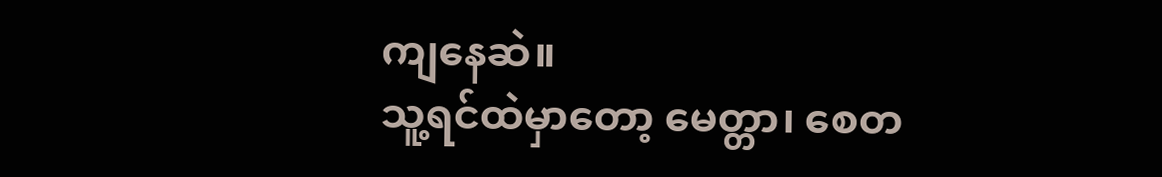ကျနေဆဲ။
သူ့ရင်ထဲမှာတော့ မေတ္တာ၊ စေတ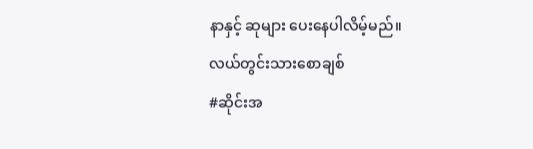နာနှင့် ဆုများ ပေးနေပါလိမ့်မည်။
လယ်တွင်းသားစောချစ်
#ဆိုင်းအ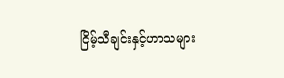ငြိမ့်သီချင်းနှင့်ဟာသများ